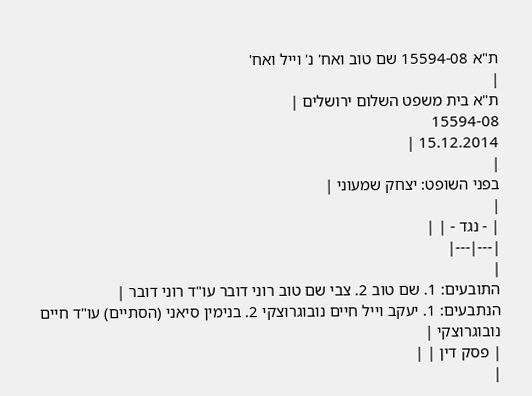ת"א 15594-08 שם טוב ואח' נ' וייל ואח'
|
ת"א בית משפט השלום ירושלים |
15594-08
15.12.2014 |
|
בפני השופט: יצחק שמעוני |
|
| - נגד - | |
|---|---|
|
התובעים: 1. שם טוב 2. צבי שם טוב רוני דובר עו"ד רוני דובר |
הנתבעים: 1. יעקב וייל חיים נובוגרוצקי 2. בנימין סיאני (הסתיים) עו"ד חיים נובוגרוצקי |
| פסק דין | |
|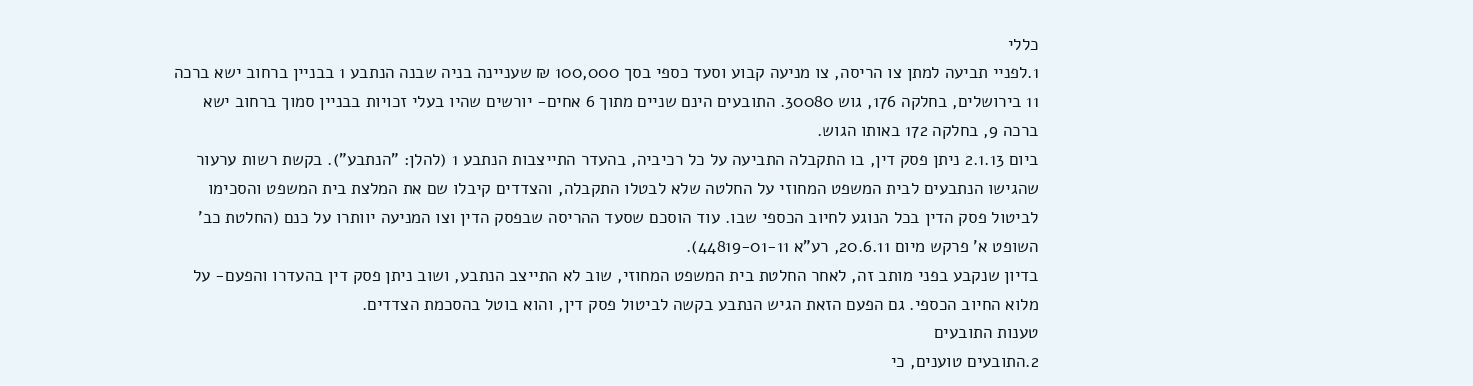כללי
1.לפניי תביעה למתן צו הריסה, צו מניעה קבוע וסעד כספי בסך 100,000 ₪ שעניינה בניה שבנה הנתבע 1 בבניין ברחוב ישא ברכה 11 בירושלים, בחלקה 176, גוש 30080. התובעים הינם שניים מתוך 6 אחים- יורשים שהיו בעלי זכויות בבניין סמוך ברחוב ישא ברכה 9, בחלקה 172 באותו הגוש.
ביום 2.1.13 ניתן פסק דין, בו התקבלה התביעה על כל רכיביה, בהעדר התייצבות הנתבע 1 (להלן: "הנתבע"). בקשת רשות ערעור שהגישו הנתבעים לבית המשפט המחוזי על החלטה שלא לבטלו התקבלה, והצדדים קיבלו שם את המלצת בית המשפט והסכימו לביטול פסק הדין בכל הנוגע לחיוב הכספי שבו. עוד הוסכם שסעד ההריסה שבפסק הדין וצו המניעה יוותרו על כנם (החלטת כב' השופט א' פרקש מיום 20.6.11, רע"א 44819-01-11).
בדיון שנקבע בפני מותב זה, לאחר החלטת בית המשפט המחוזי, שוב לא התייצב הנתבע, ושוב ניתן פסק דין בהעדרו והפעם- על מלוא החיוב הכספי. גם הפעם הזאת הגיש הנתבע בקשה לביטול פסק דין, והוא בוטל בהסכמת הצדדים.
טענות התובעים
2.התובעים טוענים, כי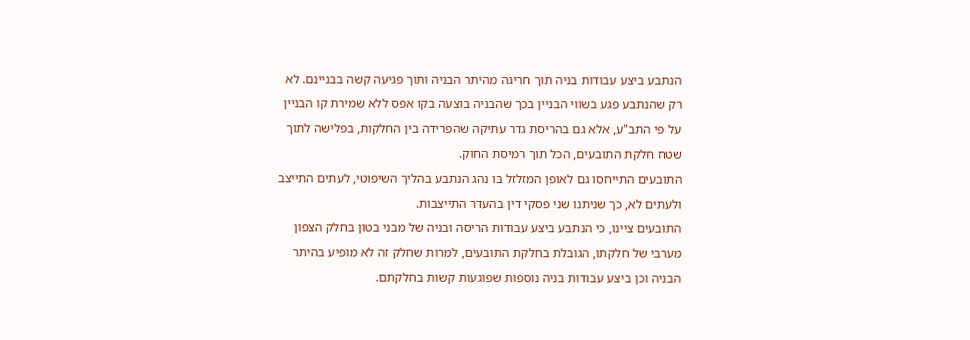הנתבע ביצע עבודות בניה תוך חריגה מהיתר הבניה ותוך פגיעה קשה בבניינם. לא רק שהנתבע פגע בשווי הבניין בכך שהבניה בוצעה בקו אפס ללא שמירת קו הבניין על פי התב"ע, אלא גם בהריסת גדר עתיקה שהפרידה בין החלקות, בפלישה לתוך שטח חלקת התובעים, הכל תוך רמיסת החוק.
התובעים התייחסו גם לאופן המזלזל בו נהג הנתבע בהליך השיפוטי, לעתים התייצב ולעתים לא, כך שניתנו שני פסקי דין בהעדר התייצבות.
התובעים ציינו, כי הנתבע ביצע עבודות הריסה ובניה של מבני בטון בחלק הצפון מערבי של חלקתו, הגובלת בחלקת התובעים, למרות שחלק זה לא מופיע בהיתר הבניה וכן ביצע עבודות בניה נוספות שפוגעות קשות בחלקתם.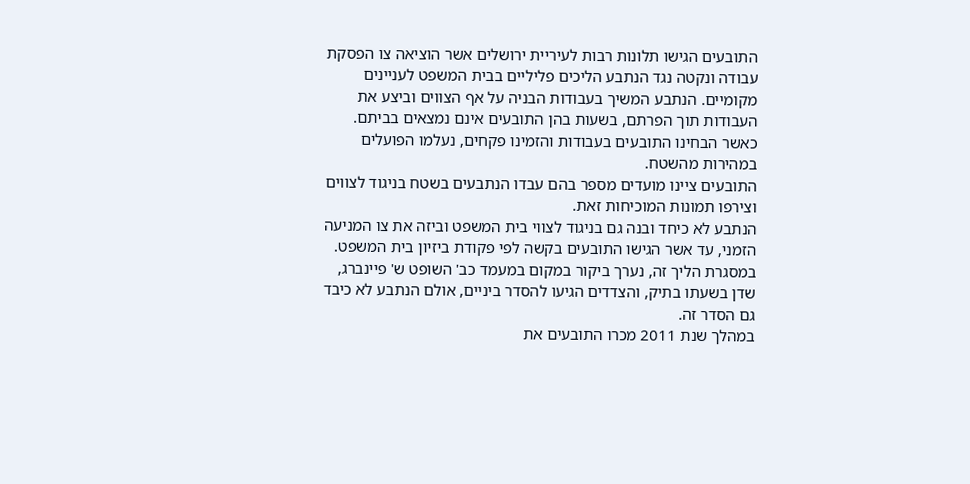התובעים הגישו תלונות רבות לעיריית ירושלים אשר הוציאה צו הפסקת עבודה ונקטה נגד הנתבע הליכים פליליים בבית המשפט לעניינים מקומיים. הנתבע המשיך בעבודות הבניה על אף הצווים וביצע את העבודות תוך הפרתם, בשעות בהן התובעים אינם נמצאים בביתם. כאשר הבחינו התובעים בעבודות והזמינו פקחים, נעלמו הפועלים במהירות מהשטח.
התובעים ציינו מועדים מספר בהם עבדו הנתבעים בשטח בניגוד לצווים וצירפו תמונות המוכיחות זאת.
הנתבע לא כיחד ובנה גם בניגוד לצווי בית המשפט וביזה את צו המניעה הזמני, עד אשר הגישו התובעים בקשה לפי פקודת ביזיון בית המשפט.
במסגרת הליך זה, נערך ביקור במקום במעמד כב' השופט ש' פיינברג, שדן בשעתו בתיק, והצדדים הגיעו להסדר ביניים, אולם הנתבע לא כיבד גם הסדר זה.
במהלך שנת 2011 מכרו התובעים את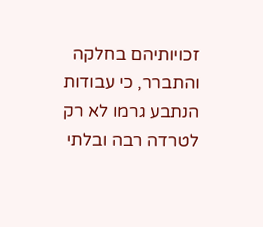זכויותיהם בחלקה והתברר, כי עבודות הנתבע גרמו לא רק לטרדה רבה ובלתי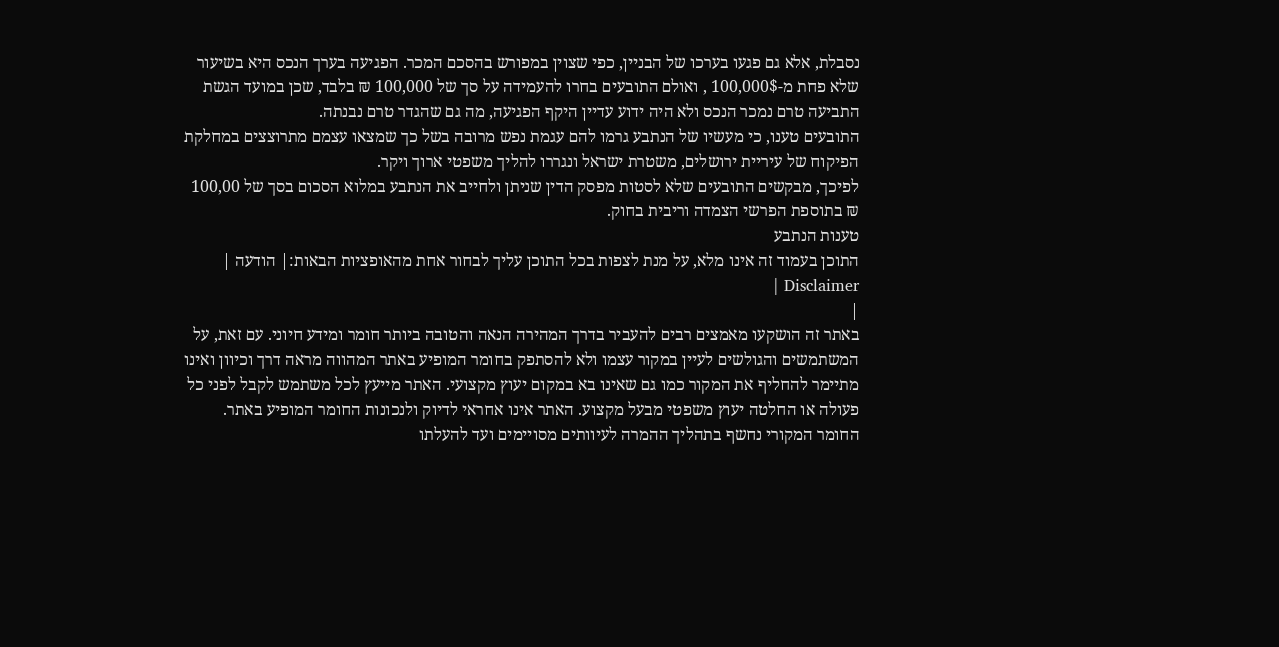נסבלת, אלא גם פגעו בערכו של הבניין, כפי שצוין במפורש בהסכם המכר. הפגיעה בערך הנכס היא בשיעור שלא פחת מ-100,000$ , ואולם התובעים בחרו להעמידה על סך של 100,000 ₪ בלבד, שכן במועד הגשת התביעה טרם נמכר הנכס ולא היה ידוע עדיין היקף הפגיעה, מה גם שהגדר טרם נבנתה.
התובעים טענו, כי מעשיו של הנתבע גרמו להם עגמת נפש מרובה בשל כך שמצאו עצמם מתרוצצים במחלקת הפיקוח של עיריית ירושלים, משטרת ישראל ונגררו להליך משפטי ארוך ויקר.
לפיכך, מבקשים התובעים שלא לסטות מפסק הדין שניתן ולחייב את הנתבע במלוא הסכום בסך של 100,00 ₪ בתוספת הפרשי הצמדה וריבית בחוק.
טענות הנתבע
התוכן בעמוד זה אינו מלא, על מנת לצפות בכל התוכן עליך לבחור אחת מהאופציות הבאות:| הודעה | Disclaimer |
|
באתר זה הושקעו מאמצים רבים להעביר בדרך המהירה הנאה והטובה ביותר חומר ומידע חיוני. עם זאת, על המשתמשים והגולשים לעיין במקור עצמו ולא להסתפק בחומר המופיע באתר המהווה מראה דרך וכיוון ואינו מתיימר להחליף את המקור כמו גם שאינו בא במקום יעוץ מקצועי. האתר מייעץ לכל משתמש לקבל לפני כל פעולה או החלטה יעוץ משפטי מבעל מקצוע. האתר אינו אחראי לדיוק ולנכונות החומר המופיע באתר. החומר המקורי נחשף בתהליך ההמרה לעיוותים מסויימים ועד להעלתו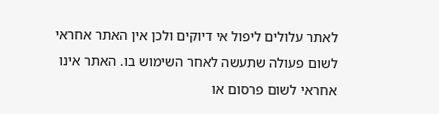לאתר עלולים ליפול אי דיוקים ולכן אין האתר אחראי לשום פעולה שתעשה לאחר השימוש בו. האתר אינו אחראי לשום פרסום או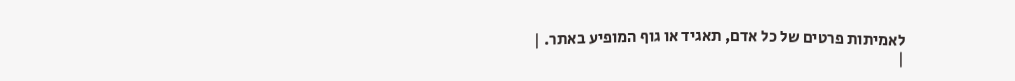לאמיתות פרטים של כל אדם, תאגיד או גוף המופיע באתר. |
|